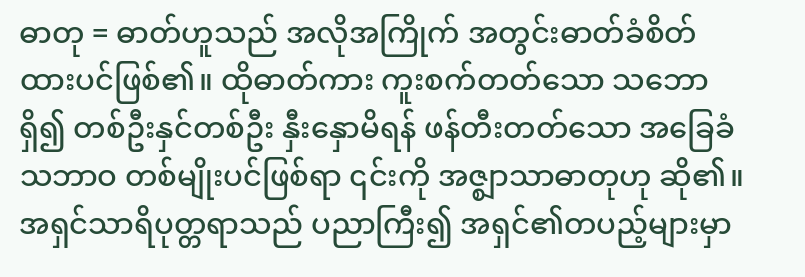ဓာတု = ဓာတ်ဟူသည် အလိုအကြိုက် အတွင်းဓာတ်ခံစိတ်ထားပင်ဖြစ်၏။ ထိုဓာတ်ကား ကူးစက်တတ်သော သဘောရှိ၍ တစ်ဦးနှင်တစ်ဦး နှီးနှောမိရန် ဖန်တီးတတ်သော အခြေခံသဘာဝ တစ်မျိုးပင်ဖြစ်ရာ ၎င်းကို အဇ္စျာသာဓာတုဟု ဆို၏။
အရှင်သာရိပုတ္တရာသည် ပညာကြီး၍ အရှင်၏တပည့်များမှာ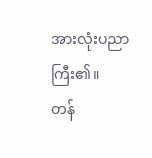အားလုံးပညာကြီး၏။
တန်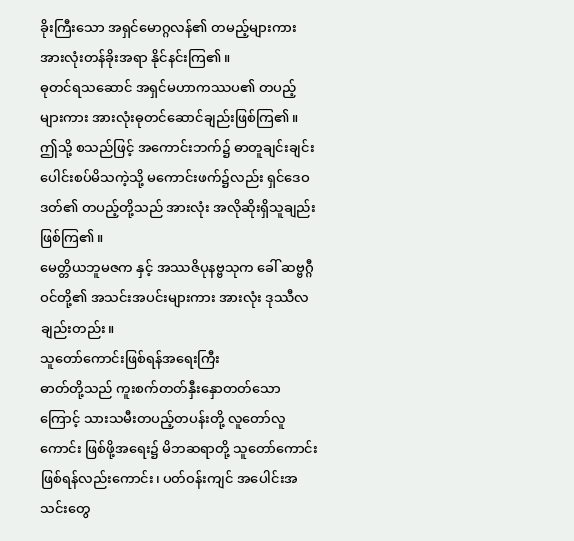ခိုးကြီးသော အရှင်မောဂ္ဂလန်၏ တမည့်များကား အားလုံးတန်ခိုးအရာ နိုင်နင်းကြ၏။
ဓုတင်ရသဆောင် အရှင်မဟာကဿပ၏ တပည့်များကား အားလုံးဓုတင်ဆောင်ချည်းဖြစ်ကြ၏။
ဤသို့ စသည်ဖြင့် အကောင်းဘက်၌ ဓာတူချင်းချင်း ပေါင်းစပ်မိသကဲ့သို့ မကောင်းဖက်၌လည်း ရှင်ဒေဝဒတ်၏ တပည့်တို့သည် အားလုံး အလိုဆိုးရှိသူချည်း ဖြစ်ကြ၏။
မေတ္တိယဘူမဇက နှင့် အဿဇိပုနဗ္ဗသုက ခေါ် ဆဗ္ဗဂ္ဂီဝင်တို့၏ အသင်းအပင်းများကား အားလုံး ဒုဿီလချည်းတည်း။
သူတော်ကောင်းဖြစ်ရန်အရေးကြီး
ဓာတ်တို့သည် ကူးစက်တတ်နှီးနှောတတ်သောကြောင့် သားသမီးတပည့်တပန်းတို့ လူတော်လူကောင်း ဖြစ်ဖို့အရေး၌ မိဘဆရာတို့ သူတော်ကောင်းဖြစ်ရန်လည်းကောင်း၊ ပတ်ဝန်းကျင် အပေါင်းအသင်းတွေ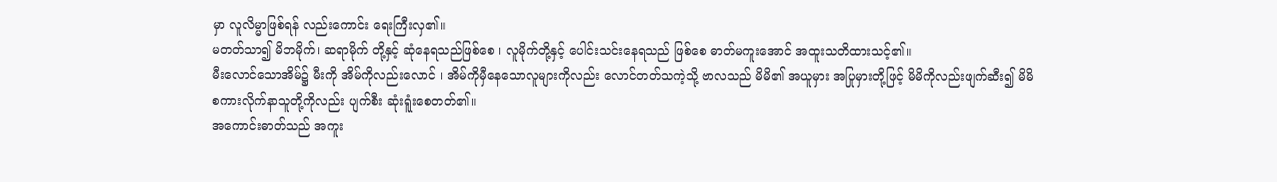မှာ လူလိမ္မာဖြစ်ရန် လည်းကောင်း ရေးကြီးလှ၏။
မတတ်သာ၍ မိဘမိုက်၊ ဆရာမိုက် တို့နှင့် ဆုံနေရသည်ဖြစ်စေ ၊ လူမိုက်တို့နှင့် ပေါင်းသင်းနေရသည် ဖြစ်စေ ဓာတ်မကူးအောင် အထူးသတိထားသင့်၏။
မီးလောင်သောအိမ်၌ မီးကို အိမ်ကိုလည်းလောင် ၊ အိမ်ကိုမှီနေသောလူများကိုလည်း လောင်တတ်သကဲ့သို့ ဗာလသည် မိမိ၏ အယူမှား အပြုမှားတို့ဖြင့် မိမိကိုလည်းဖျက်ဆီး၍ မိမိစကားလိုက်နာသူတို့ကိုလည်း ပျက်စီး ဆုံးရူံးစေတတ်၏။
အကောင်းဓာတ်သည် အကူး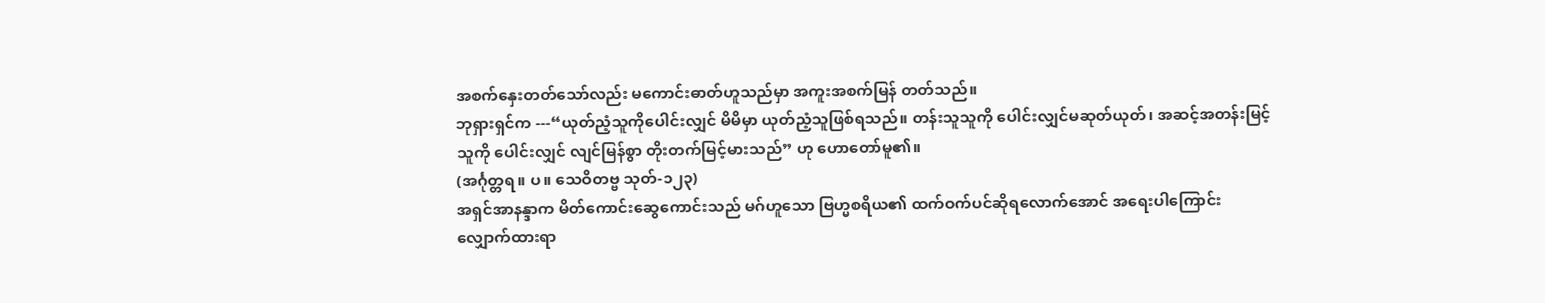အစက်နှေးတတ်သော်လည်း မကောင်းဓာတ်ဟူသည်မှာ အကူးအစက်မြန် တတ်သည်။
ဘုရှားရှင်က ---“ယုတ်ညံ့သူကိုပေါင်းလျှင် မိမိမှာ ယုတ်ညံ့သူဖြစ်ရသည်။ တန်းသူသူကို ပေါင်းလျှင်မဆုတ်ယုတ်၊ အဆင့်အတန်းမြင့်သူကို ပေါင်းလျှင် လျင်မြန်စွာ တိုးတက်မြင့်မားသည်” ဟု ဟောတော်မူ၏။
(အင်္ဂုတ္တရ။ ပ။ သေဝိတဗ္ဗ သုတ်-၁၂၃)
အရှင်အာနန္ဒာက မိတ်ကောင်းဆွေကောင်းသည် မဂ်ဟူသော ဗြဟ္မစရိယ၏ ထက်ဝက်ပင်ဆိုရလောက်အောင် အရေးပါကြောင်း လျှောက်ထားရာ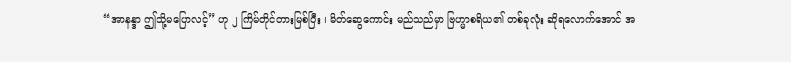“အာနန္ဒာ ဤသို့မပြောလင့်” ဟု ၂ ကြိမ်တိုင်တားမြစ်ပြီး ၊ မိတ်ဆွေကောင်း မည်သည်မှာ ဗြဟ္မာစရိယ၏ တစ်ခုလုံး ဆိုရလောက်အောင် အ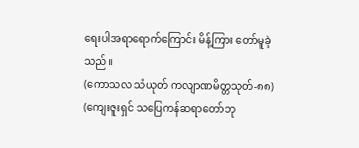ရေးပါအရာရောက်ကြောင်း မိန့်ကြား တော်မူခဲ့သည်။
(ကောသလ သံယုတ် ကလျာဏမိတ္တသုတ်-၈၈)
(ကျေးဇူးရှင် သပြေကန်ဆရာတော်ဘု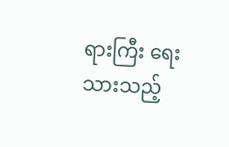ရားကြီး ရေးသားသည့်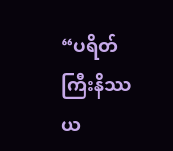“ပရိတ်ကြီးနိဿယ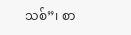သစ်”၊ စာ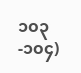၁၀၃-၁၀၄)